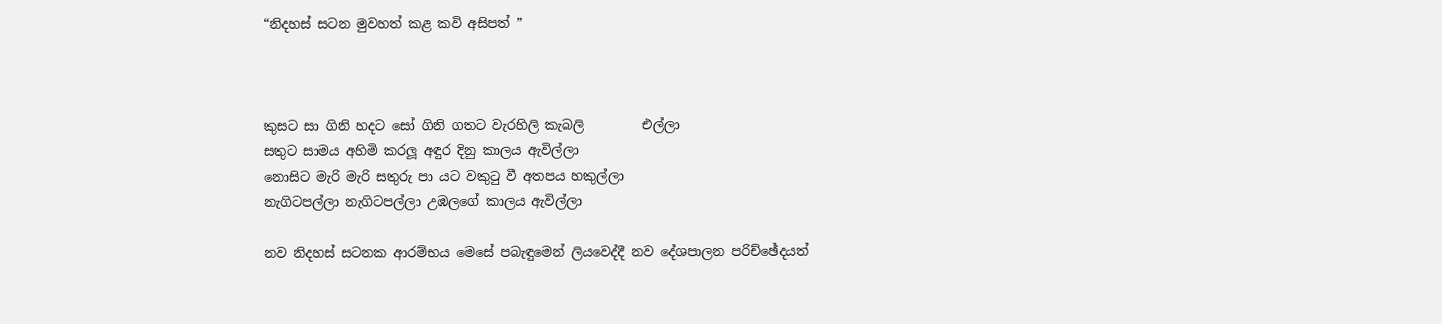“නිදහස් සටන මුවහත් කළ කවි අසිපත් ”



කුසට සා ගිනි හදට සෝ ගිනි ගතට වැරහිලි කැබලි         එල්ලා
සතුට සාමය අහිමි කරලූ අඳුර දිනු කාලය ඇවිල්ලා
නොසිට මැරි මැරි සතුරු පා යට වකුටු වී අතපය හකුල්ලා
නැගිටපල්ලා නැගිටපල්ලා උඹලගේ කාලය ඇවිල්ලා

නව නිදහස් සටනක ආරම්භය මෙසේ පබැඳුමෙන් ලියවෙද්දී නව දේශපාලන පරිච්ඡේදයත්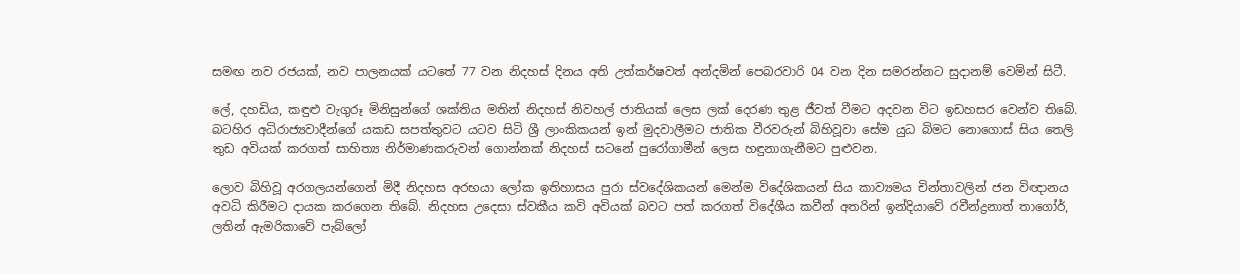සමඟ නව රජයක්, නව පාලනයක් යටතේ 77 වන නිදහස් දිනය අති උත්කර්ෂවත් අන්දමින් පෙබරවාරි 04 වන දින සමරන්නට සුදානම් වෙමින් සිටී.

ලේ, දහඩිය, කඳුළු වැගුරූ මිනිසුන්ගේ ශක්තිය මතින් නිදහස් නිවහල් ජාතියක් ලෙස ලක් දෙරණ තුළ ජීවත් වීමට අදවන විට ඉඩහසර වෙන්ව තිබේ. බටහිර අධිරාජ්‍යවාදීන්ගේ යකඩ සපත්තුවට යටව සිටි ශ්‍රී ලාංකිකයන් ඉන් මුදවාලීමට ජාතික වීරවරුන් බිහිවූවා සේම යුධ බිමට නොගොස් සිය තෙලි තුඩ අවියක් කරගත් සාහිත්‍ය නිර්මාණකරුවන් ගොන්නක් නිදහස් සටනේ පුරෝගාමීන් ලෙස හඳුනාගැනීමට පුළුවන.

ලොව බිහිවූ අරගලයන්ගෙන් මිදී නිදහස අරභයා ලෝක ඉතිහාසය පුරා ස්වදේශිකයන් මෙන්ම විදේශිකයන් සිය කාව්‍යමය චින්තාවලින් ජන විඥානය අවධි කිරීමට දායක කරගෙන තිබේ. නිදහස උදෙසා ස්වකීය කවි අවියක් බවට පත් කරගත් විදේශීය කවීන් අතරින් ඉන්දියාවේ රවීන්ද්‍රනාත් තාගෝර්, ලතින් ඇමරිකාවේ පැබ්ලෝ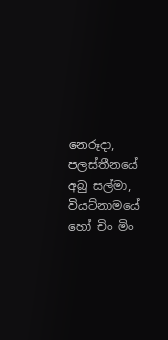නෙරූදා, පලස්තීනයේ අබු සල්මා, වියට්නාමයේ හෝ චිං මිං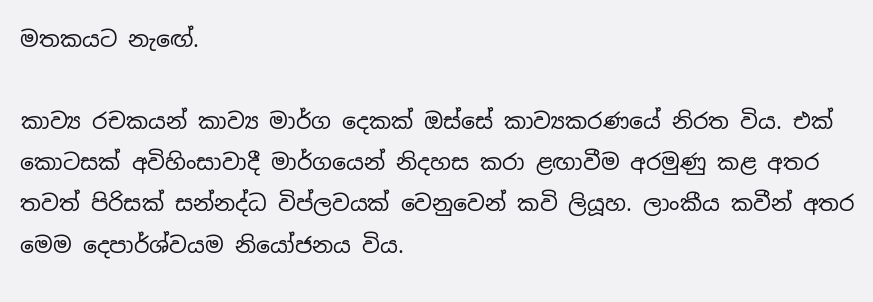මතකයට නැඟේ.

කාව්‍ය රචකයන් කාව්‍ය මාර්ග දෙකක් ඔස්සේ කාව්‍යකරණයේ නිරත විය. එක් කොටසක් අවිහිංසාවාදී මාර්ගයෙන් නිදහස කරා ළඟාවීම අරමුණු කළ අතර තවත් පිරිසක් සන්නද්ධ විප්ලවයක් වෙනුවෙන් කවි ලියූහ. ලාංකීය කවීන් අතර මෙම දෙපාර්ශ්වයම නියෝජනය විය.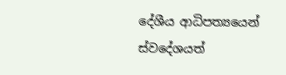දේශීය ආධිපත්‍යයෙන් ස්වදේශයත්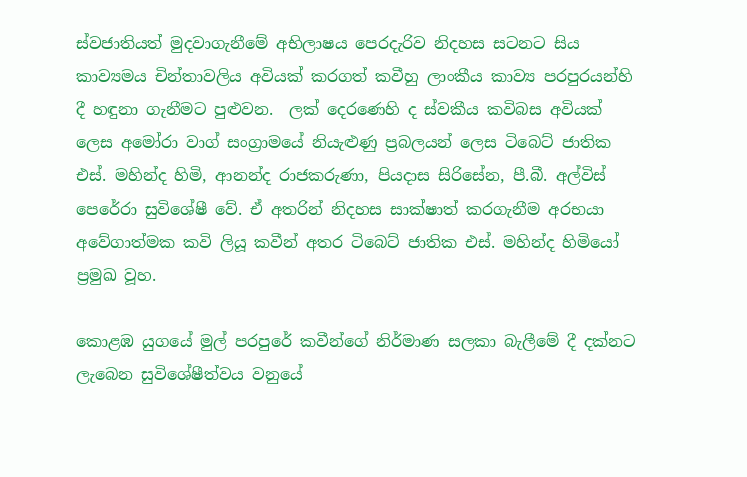ස්වජාතියත් මුදවාගැනීමේ අභිලාෂය පෙරදැරිව නිදහස සටනට සිය කාව්‍යමය චින්තාවලිය අවියක් කරගත් කවීහු ලාංකීය කාව්‍ය පරපුරයන්හි දී හඳුනා ගැනීමට පුළුවන.  ලක් දෙරණෙහි ද ස්වකීය කවිබස අවියක් ලෙස අමෝරා වාග් සංග්‍රාමයේ නියැළු‍ණු ප්‍රබලයන් ලෙස ටිබෙට් ජාතික එස්. මහින්ද හිමි, ආනන්ද රාජකරුණා, පියදාස සිරිසේන, පී.බී. අල්විස් පෙරේරා සුවිශේෂී වේ. ඒ අතරින් නිදහස සාක්ෂාත් කරගැනීම අරභයා අවේගාත්මක කවි ලියූ කවීන් අතර ටිබෙට් ජාතික එස්. මහින්ද හිමියෝ ප්‍රමුඛ වූහ.

කොළඹ යුගයේ මුල් පරපුරේ කවීන්ගේ නිර්මාණ සලකා බැලීමේ දී දක්නට ලැබෙන සුවිශේෂීත්වය වනුයේ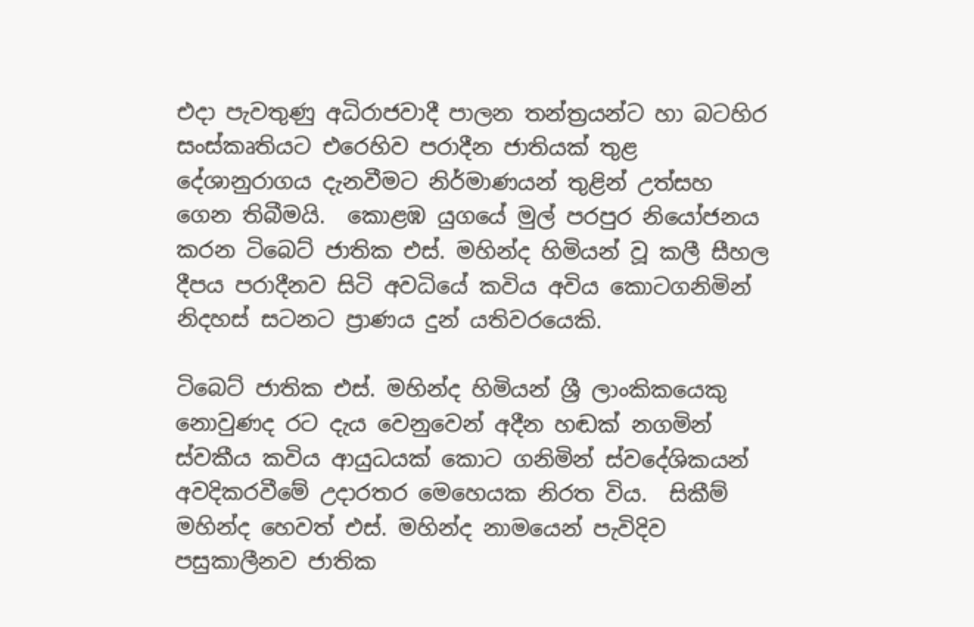එදා පැවතුණු අධිරාජවාදී පාලන තන්ත්‍රයන්ට හා බටහිර සංස්කෘතියට එරෙහිව පරාදීන ජාතියක් තුළ දේශානුරාගය දැනවීමට නිර්මාණයන් තුළින් උත්සහ ගෙන තිබීමයි.  කොළඹ යුගයේ මුල් පරපුර නියෝජනය කරන ටිබෙට් ජාතික එස්. මහින්ද හිමියන් වූ කලී සීහල දීපය පරාදීනව සිටි අවධියේ කවිය අවිය කොටගනිමින් නිදහස් සටනට ප්‍රාණය දුන් යතිවරයෙකි.

ටිබෙට් ජාතික එස්. මහින්ද හිමියන් ශ්‍රී ලාංකිකයෙකු නොවුණද රට දැය වෙනුවෙන් අදීන හඬක් නගමින් ස්වකීය කවිය ආයුධයක් කොට ගනිමින් ස්වදේශිකයන් අවදිකරවීමේ උදාරතර මෙහෙයක නිරත විය.  සිකීම් මහින්ද හෙවත් එස්. මහින්ද නාමයෙන් පැවිදිව පසුකාලීනව ජාතික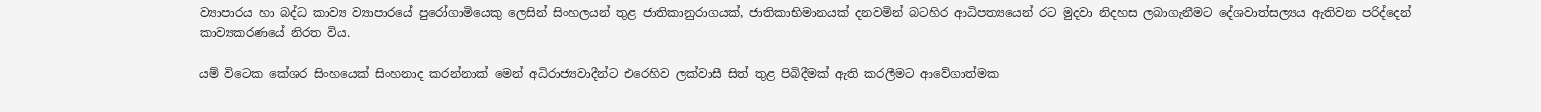ව්‍යාපාරය හා බද්ධ කාව්‍ය ව්‍යාපාරයේ පුරෝගාමියෙකු ලෙසින් සිංහලයන් තුළ ජාතිකානුරාගයක්, ජාතිකාභිමානයක් දනවමින් බටහිර ආධිපත්‍යයෙන් රට මුදවා නිදහස ලබාගැනීමට දේශවාත්සල්‍යය ඇතිවන පරිද්දෙන් කාව්‍යකරණයේ නිරත විය.

යම් විටෙක කේශර සිංහයෙක් සිංහනාද කරන්නාක් මෙන් අධිරාජ්‍යවාදීන්ට එරෙහිව ලක්වාසී සිත් තුළ පිබිදීමක් ඇති කරලීමට ආවේගාත්මක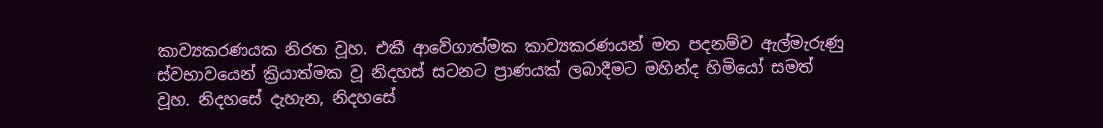කාව්‍යකරණයක නිරත වූහ. එකී ආවේගාත්මක කාව්‍යකරණයන් මත පදනම්ව ඇල්මැරුණු ස්වභාවයෙන් ක්‍රියාත්මක වූ නිදහස් සටනට ප්‍රාණයක් ලබාදීමට මහින්ද හිමියෝ සමත් වූහ. නිදහසේ දැහැන, නිදහසේ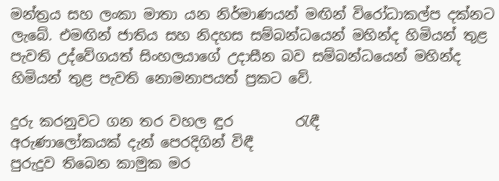මන්ත්‍රය සහ ලංකා මාතා යන නිර්මාණයන් මඟින් විරෝධාකල්ප දක්නට ලැබේ. එමඟින් ජාතිය සහ නිදහස සම්බන්ධයෙන් මහින්ද හිමියන් තුළ පැවති උද්වේගයත් සිංහලයාගේ උදාසීන බව සම්බන්ධයෙන් මහින්ද හිමියන් තුළ පැවති නොමනාපයත් ප්‍රකට වේ.

දුරු කරනුවට ගන තර වහල ඳුර         රැඳී
අරුණාලෝකයක් දැන් පෙරදිගින් විඳී
පුරුදුව තිබෙන කාමුක මර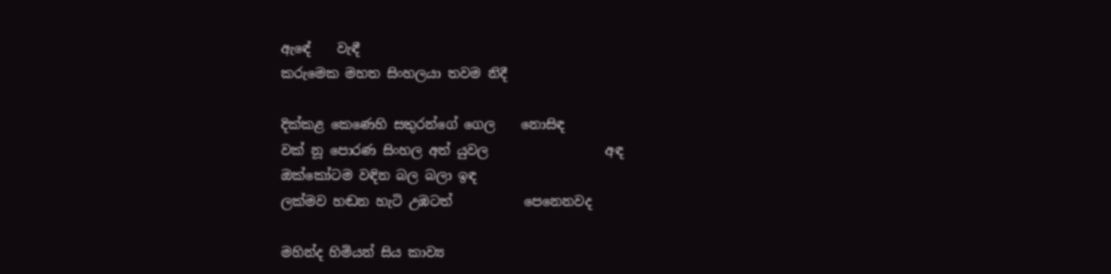ඇඳේ    වැඳී
කරුමෙක මහත සිංහලයා තවම නිදී

දික්කළ කෙණෙහි සතුරන්ගේ ගෙල    නොසිඳ
වක් නූ පොරණ සිංහල අත් යුවල                  අඳ
ඔක්කෝටම වඳින බල බලා ඉඳ
ලක්මව හඬන හැටි උඹටත්           පෙනෙනවද

මහින්ද හිමියන් සිය කාව්‍ය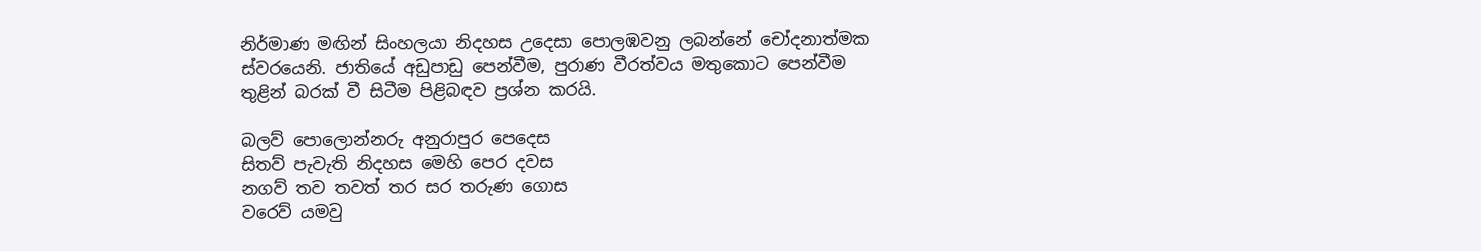නිර්මාණ මඟින් සිංහලයා නිදහස උදෙසා පොලඹවනු ලබන්නේ චෝදනාත්මක ස්වරයෙනි. ජාතියේ අඩුපාඩු පෙන්වීම, පුරාණ වීරත්වය මතුකොට පෙන්වීම තුළින් බරක් වී සිටීම පිළිබඳව ප්‍රශ්න කරයි.

බලව් පොලොන්නරු අනුරාපුර පෙදෙස
සිතව් පැවැති නිදහස මෙහි පෙර දවස
නගව් තව තවත් තර සර තරුණ ගොස
වරෙව් යමවු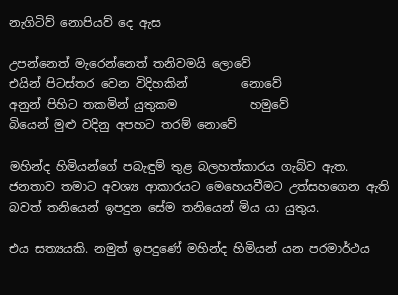නැගිටිව් නොපියව් දෙ ඇස

උපන්නෙත් මැරෙන්නෙත් තනිවමයි ලොවේ
එයින් පිටස්තර වෙන විදිහකින්         නොවේ
අනුන් පිහිට තකමින් යුතුකම            හමුවේ
බියෙන් මුළු වදිනු අපහට තරම් නොවේ

මහින්ද හිමියන්ගේ පබැඳුම් තුළ බලහත්කාරය ගැබ්ව ඇත. ජනතාව තමාට අවශ්‍ය ආකාරයට මෙහෙයවීමට උත්සහගෙන ඇති බවත් තනියෙන් ඉපදුන සේම තනියෙන් මිය යා යුතුය.

එය සත්‍යයකි. නමුත් ඉපදුණේ මහින්ද හිමියන් යන පරමාර්ථය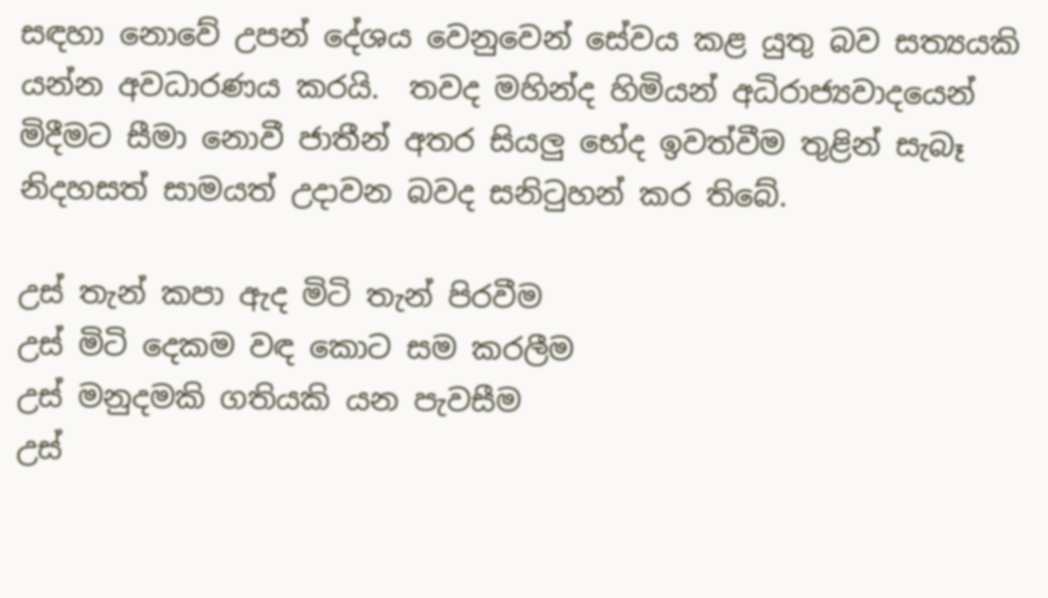සඳහා නොවේ උපන් දේශය වෙනුවෙන් සේවය කළ යුතු බව සත්‍යයකි යන්න අවධාරණය කරයි.  තවද මහින්ද හිමියන් අධිරාජ්‍යවාදයෙන් මිදීමට සීමා නොවී ජාතීන් අතර සියලු‍ භේද ඉවත්වීම තුළින් සැබෑ නිදහසත් සාමයත් උදාවන බවද සනිටුහන් කර තිබේ.

උස් තැන් කපා ඇද මිටි තැන් පිරවීම
උස් මිටි දෙකම වඳ කොට සම කරලීම
උස් මනුදමකි ගතියකි යන පැවසීම
උස්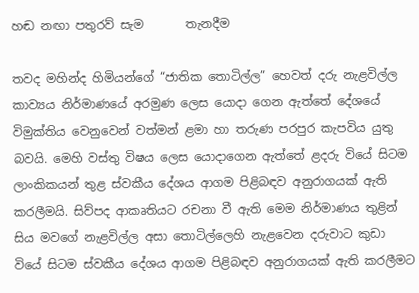හඬ නඟා පතුරව් සැම       තැනදීම

තවද මහින්ද හිමියන්ගේ “ජාතික තොටිල්ල” හෙවත් දරු නැළවිල්ල කාව්‍යය නිර්මාණයේ අරමුණ ලෙස යොදා ගෙන ඇත්තේ දේශයේ විමුක්තිය වෙනුවෙන් වත්මන් ළමා හා තරුණ පරපුර කැපවිය යුතු බවයි. මෙහි වස්තු විෂය ලෙස යොදාගෙන ඇත්තේ ළදරු වියේ සිටම ලාංකිකයන් තුළ ස්වකීය දේශය ආගම පිළිබඳව අනුරාගයක් ඇති කරලීමයි. සිව්පද ආකෘතියට රචනා වී ඇති මෙම නිර්මාණය තුළින් සිය මවගේ නැළවිල්ල අසා තොටිල්ලෙහි නැළවෙන දරුවාට කුඩා වියේ සිටම ස්වකීය දේශය ආගම පිළිබඳව අනුරාගයක් ඇති කරලීමට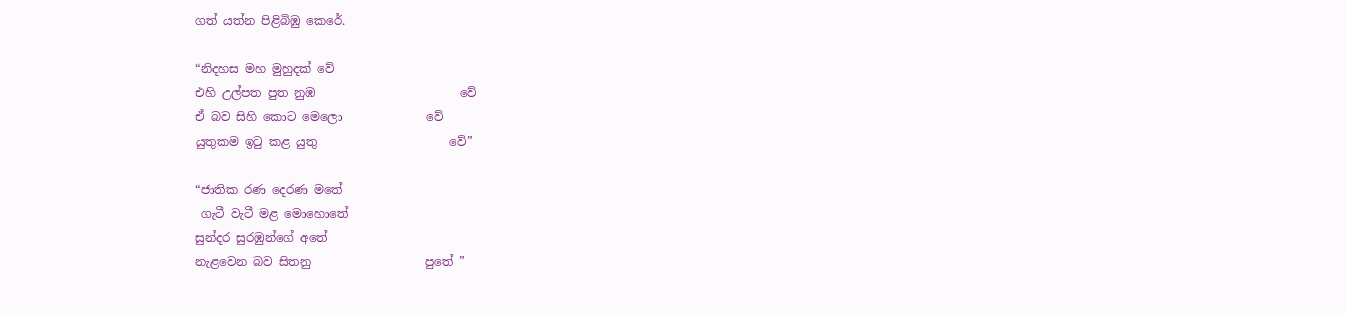ගත් යත්න පිළිබිඹු කෙරේ.

“නිදහස මහ මුහුදක් වේ
එහි උල්පත පුත නුඹ                        වේ
ඒ බව සිහි කොට මෙලො              වේ
යුතුකම ඉටු කළ යුතු                      වේ”

“ජාතික රණ දෙරණ මතේ
 ගැටී වැටී මළ මොහොතේ
සුන්දර සුරඹුන්ගේ අතේ
නැළවෙන බව සිතනු                   පුතේ ”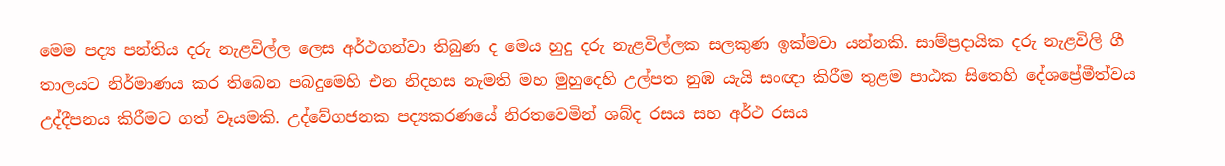මෙම පද්‍ය පන්තිය දරු නැළවිල්ල ලෙස අර්ථගන්වා තිබුණ ද මෙය හුදු දරු නැළවිල්ලක සලකුණ ඉක්මවා යන්නකි. සාම්ප්‍රදායික දරු නැළවිලි ගී තාලයට නිර්මාණය කර තිබෙන පබදුමෙහි එන නිදහස නැමති මහ මුහුදෙහි උල්පත නුඹ යැයි සංඥා කිරීම තුළම පාඨක සිතෙහි දේශප්‍රේමීත්වය උද්දීපනය කිරීමට ගත් වෑයමකි. උද්වේගජනක පද්‍යකරණයේ නිරතවෙමින් ශබ්ද රසය සහ අර්ථ රසය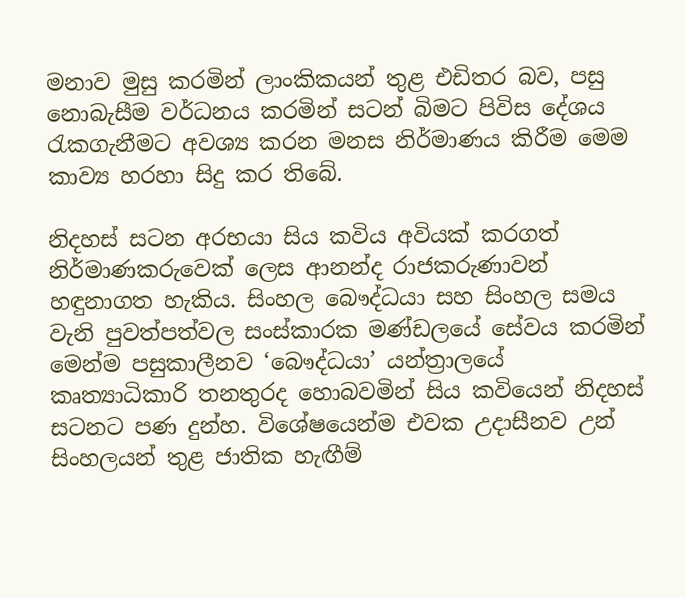මනාව මුසු කරමින් ලාංකිකයන් තුළ එඩිතර බව, පසු නොබැසීම වර්ධනය කරමින් සටන් බිමට පිවිස දේශය රැකගැනීමට අවශ්‍ය කරන මනස නිර්මාණය කිරීම මෙම කාව්‍ය හරහා සිදු කර තිබේ.

නිදහස් සටන අරභයා සිය කවිය අවියක් කරගත් නිර්මාණකරුවෙක් ලෙස ආනන්ද රාජකරුණාවන් හඳුනාගත හැකිය. සිංහල බෞද්ධයා සහ සිංහල සමය වැනි පුවත්පත්වල සංස්කාරක මණ්ඩලයේ සේවය කරමින් මෙන්ම පසුකාලීනව ‘බෞද්ධයා’ යන්ත්‍රාලයේ කෘත්‍යාධිකාරි තනතුරද හොබවමින් සිය කවියෙන් නිදහස් සටනට පණ දුන්හ. විශේෂයෙන්ම එවක උදාසීනව උන් සිංහලයන් තුළ ජාතික හැඟීම්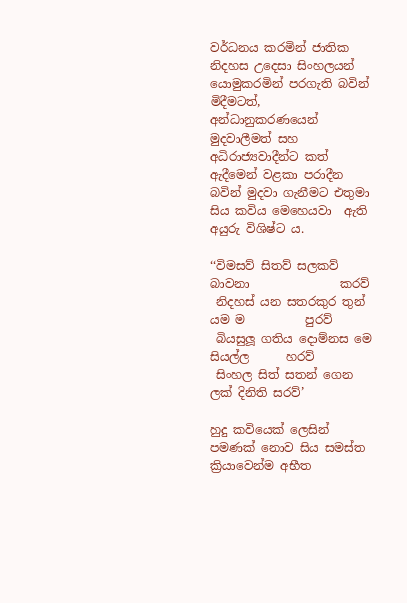වර්ධනය කරමින් ජාතික නිදහස උදෙසා සිංහලයන් යොමුකරමින් පරගැති බවින් මිදීමටත්, අන්ධානුකරණයෙන් මුදවාලීමත් සහ අධිරාජ්‍යවාදීන්ට කත් ඇදීමෙන් වළකා පරාදීන බවින් මුදවා ගැනීමට එතුමා සිය කවිය මෙහෙයවා  ඇති අයුරු විශිෂ්ට ය.

‘‘විමසව් සිතව් සලකව් බාවනා               කරව්
 නිදහස් යන සතරකුර තුන් යම ම          පුරව්
 බියසුලූ ගතිය දොම්නස මෙ සියල්ල      හරව්
 සිංහල සිත් සතන් ගෙන ලක් දිනිති සරව්’

හුදු කවියෙක් ලෙසින් පමණක් නොව සිය සමස්ත ක්‍රියාවෙන්ම අභීත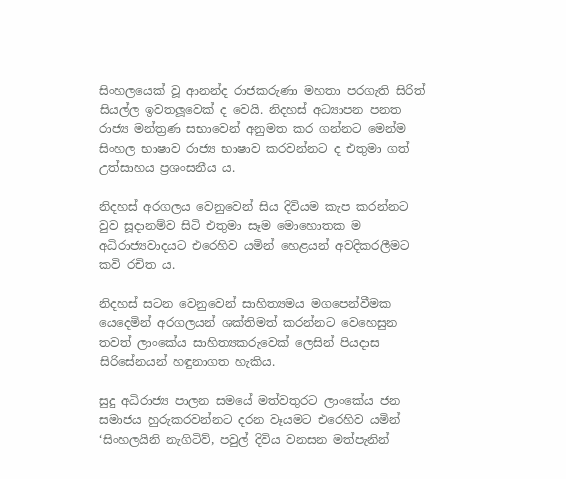සිංහලයෙක් වූ ආනන්ද රාජකරුණා මහතා පරගැති සිරිත් සියල්ල ඉවතලූවෙක් ද වෙයි. නිදහස් අධ්‍යාපන පනත රාජ්‍ය මන්ත්‍රණ සභාවෙන් අනුමත කර ගන්නට මෙන්ම සිංහල භාෂාව රාජ්‍ය භාෂාව කරවන්නට ද එතුමා ගත් උත්සාහය ප්‍රශංසනීය ය.

නිදහස් අරගලය වෙනුවෙන් සිය දිවියම කැප කරන්නට වුව සූදානම්ව සිටි එතුමා සෑම මොහොතක ම අධිරාජ්‍යවාදයට එරෙහිව යමින් හෙළයන් අවදිකරලීමට කවි රචිත ය.

නිදහස් සටන වෙනුවෙන් සාහිත්‍යමය මගපෙන්වීමක යෙදෙමින් අරගලයන් ශක්තිමත් කරන්නට වෙහෙසුන තවත් ලාංකේය සාහිත්‍යකරුවෙක් ලෙසින් පියදාස සිරිසේනයන් හඳුනාගත හැකිය.

සුදු අධිරාජ්‍ය පාලන සමයේ මත්වතුරට ලාංකේය ජන සමාජය හුරුකරවන්නට දරන වෑයමට එරෙහිව යමින් ‘සිංහලයිනි නැගිටිව්, පවුල් දිවිය වනසන මත්පැනින්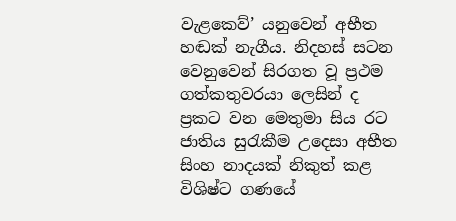වැළකෙව්’ යනුවෙන් අභීත හඬක් නැගීය. නිදහස් සටන වෙනුවෙන් සිරගත වූ ප්‍රථම ගත්කතුවරයා ලෙසින් ද ප්‍රකට වන මෙතුමා සිය රට ජාතිය සුරැකීම උදෙසා අභීත සිංහ නාදයක් නිකුත් කළ විශිෂ්ට ගණයේ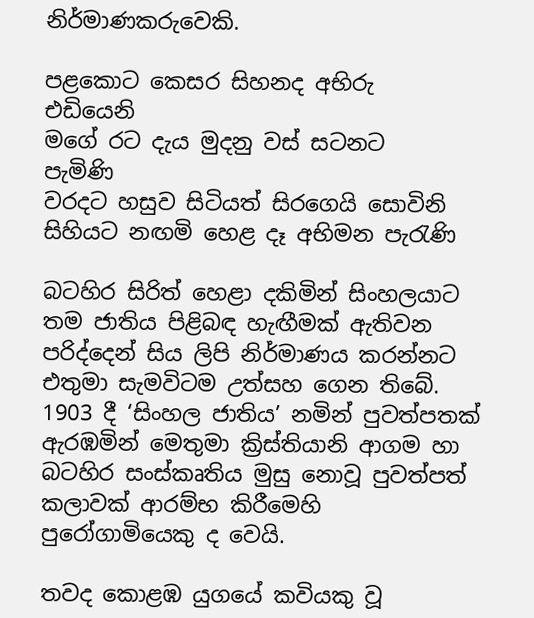නිර්මාණකරුවෙකි.

පළකොට කෙසර සිහනද අභිරු       එඩියෙනි
මගේ රට දැය මුදනු වස් සටනට            පැමිණි
වරදට හසුව සිටියත් සිරගෙයි සොවිනි
සිහියට නඟමි හෙළ දෑ අභිමන පැරැණි

බටහිර සිරිත් හෙළා දකිමින් සිංහලයාට තම ජාතිය පිළිබඳ හැඟීමක් ඇතිවන පරිද්දෙන් සිය ලිපි නිර්මාණය කරන්නට එතුමා සැමවිටම උත්සහ ගෙන තිබේ. 1903 දී ‘සිංහල ජාතිය’ නමින් පුවත්පතක් ඇරඹමින් මෙතුමා ක්‍රිස්තියානි ආගම හා බටහිර සංස්කෘතිය මුසු නොවූ පුවත්පත් කලාවක් ආරම්භ කිරීමෙහි පුරෝගාමියෙකු ද වෙයි.

තවද කොළඹ යුගයේ කවියකු වූ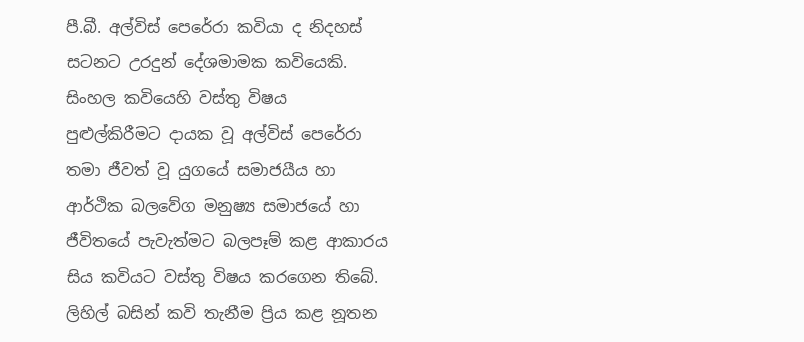පී.බී. අල්විස් පෙරේරා කවියා ද නිදහස් සටනට උරදුන් දේශමාමක කවියෙකි. සිංහල කවියෙහි වස්තු විෂය පුළුල්කිරීමට දායක වූ අල්විස් පෙරේරා තමා ජීවත් වූ යුගයේ සමාජයීය හා ආර්ථික බලවේග මනුෂ්‍ය සමාජයේ හා ජීවිතයේ පැවැත්මට බලපෑම් කළ ආකාරය සිය කවියට වස්තු විෂය කරගෙන තිබේ. ලිහිල් බසින් කවි තැනීම ප්‍රිය කළ නූතන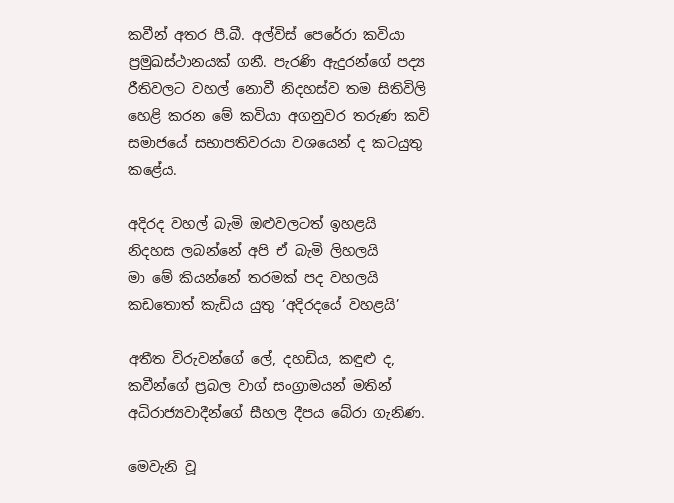කවීන් අතර පී.බී. අල්විස් පෙරේරා කවියා ප්‍රමුඛස්ථානයක් ගනී. පැරණි ඇදුරන්ගේ පද්‍ය රීතිවලට වහල් නොවී නිදහස්ව තම සිතිවිලි හෙළි කරන මේ කවියා අගනුවර තරුණ කවි සමාජයේ සභාපතිවරයා වශයෙන් ද කටයුතු කළේය.

අදිරද වහල් බැමි ඔළුවලටත් ඉහළයි
නිදහස ලබන්නේ අපි ඒ බැමි ලිහලයි
මා මේ කියන්නේ තරමක් පද වහලයි
කඩතොත් කැඩිය යුතු ‘අදිරදයේ වහළයි’

අතීත විරුවන්ගේ ලේ, දහඩිය, කඳුළු ද, කවීන්ගේ ප්‍රබල වාග් සංග්‍රාමයන් මතින් අධිරාජ්‍යවාදීන්ගේ සීහල දීපය බේරා ගැනිණ.

මෙවැනි වූ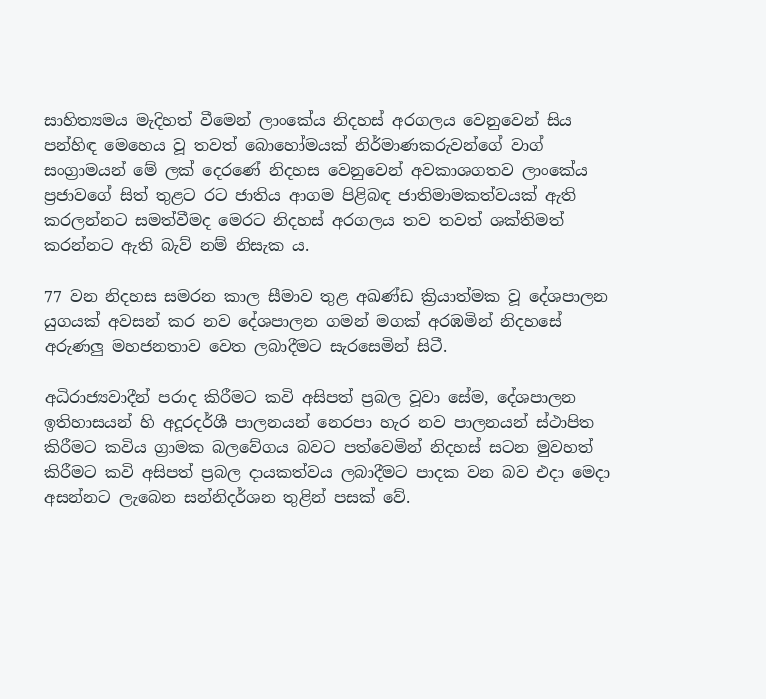සාහිත්‍යමය මැදිහත් වීමෙන් ලාංකේය නිදහස් අරගලය වෙනුවෙන් සිය පන්හිඳ මෙහෙය වූ තවත් බොහෝමයක් නිර්මාණකරුවන්ගේ වාග් සංග්‍රාමයන් මේ ලක් දෙරණේ නිදහස වෙනුවෙන් අවකාශගතව ලාංකේය ප්‍රජාවගේ සිත් තුළට රට ජාතිය ආගම පිළිබඳ ජාතිමාමකත්වයක් ඇති කරලන්නට සමත්වීමද මෙරට නිදහස් අරගලය තව තවත් ශක්තිමත් කරන්නට ඇති බැව් නම් නිසැක ය.

77 වන නිදහස සමරන කාල සීමාව තුළ අඛණ්ඩ ක්‍රියාත්මක වූ දේශපාලන යුගයක් අවසන් කර නව දේශපාලන ගමන් මගක් අරඹමින් නිදහසේ අරුණලු මහජනතාව වෙත ලබාදීමට සැරසෙමින් සිටී.

අධිරාජ්‍යවාදීන් පරාද කිරීමට කවි අසිපත් ප්‍රබල වූවා සේම, දේශපාලන ඉතිහාසයන් හි අදූරදර්ශී පාලනයන් නෙරපා හැර නව පාලනයන් ස්ථාපිත කිරීමට කවිය ග්‍රාමක බලවේගය බවට පත්වෙමින් නිදහස් සටන මුවහත් කිරීමට කවි අසිපත් ප්‍රබල දායකත්වය ලබාදීමට පාදක වන බව එදා මෙදා අසන්නට ලැබෙන සන්නිදර්ශන තුළින් පසක් වේ.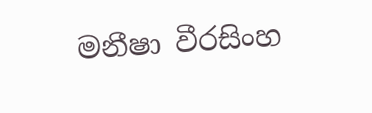මනීෂා වීරසිංහ